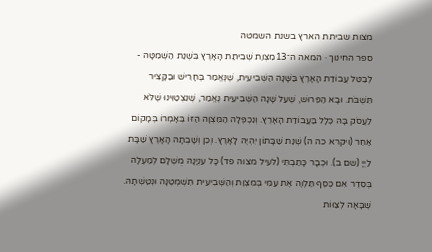מצות שביתת הארץ בשנת השמטה
ספר החינוך · המאה ה־13מִצְוַת שְׁבִיתַת הָאָרֶץ בִּשְׁנַת הַשְּׁמִטָּה - לְבַטֵּל עֲבוֹדַת הָאָרֶץ בַּשָּׁנָה הַשְּׁבִיעִית, שֶׁנֶּאֱמַר בֶּחָרִישׁ וּבַקָּצִיר תִּשְׁבֹּת. וּבָא הַפֵּרוּשׁ, שֶׁעַל שָׁנָה הַשְּׁבִיעִית נֶאֱמַר, שֶׁנִּצְטַוִּינוּ שֶׁלֹּא לַעֲסֹק בָּהּ כְּלָל בַּעֲבוֹדַת הָאָרֶץ. וְנִכְפְּלָה הַמִּצְוָה הַזּוֹ בְּאָמְרוֹ בְּמָקוֹם אַחֵר (ויקרא כה ה) שְׁנַת שַׁבָּתוֹן יִהְיֶה לָאָרֶץ. וְכֵן וְשָׁבְתָה הָאָרֶץ שַׁבָּת לַיְיָ (שם ב). וּכְבָר כָּתַבְתִּי (לעיל מצוה פד) כָּל עִנְיָנָהּ מֻשְׁלָם לְמַעְלָה בְּסֵדֶר אִם כֶּסֶף תַּלְוֶה אֶת עַמִּי בְּמִצְוַת וְהַשְּׁבִיעִית תִּשְׁמְטֶנָּה וּנְטַשְׁתָּהּ. שֶׁבָּאָה לְצַוּוֹת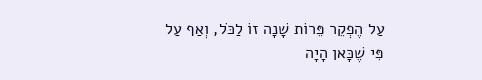עַל הֶפְקֵר פֵּרוֹת שָׁנָה זוֹ לַכֹּל, וְאַף עַל פִּי שֶׁכָּאן הָיָה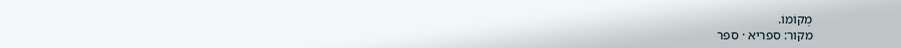מְקוֹמוֹ.
מקור: ספריא · ספר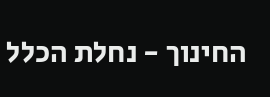החינוך - נחלת הכלל